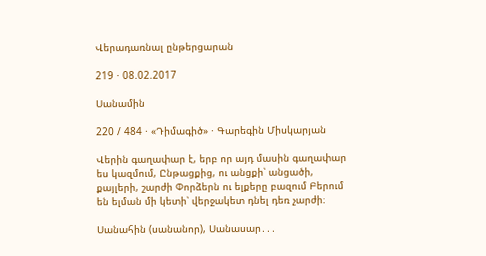Վերադառնալ ընթերցարան

219 · 08.02.2017

Սանամին

220 / 484 · «Դիմագիծ» · Գարեգին Միսկարյան

Վերին գաղափար է, երբ որ այդ մասին գաղափար ես կազմում, Ընթացքից, ու անցքի՝ անցածի, քայլերի, շարժի Փորձերն ու ելքերը բազում Բերում են ելման մի կետի՝ վերջակետ դնել դեռ չարժի։

Սանահին (սանանոր), Սանասար․․․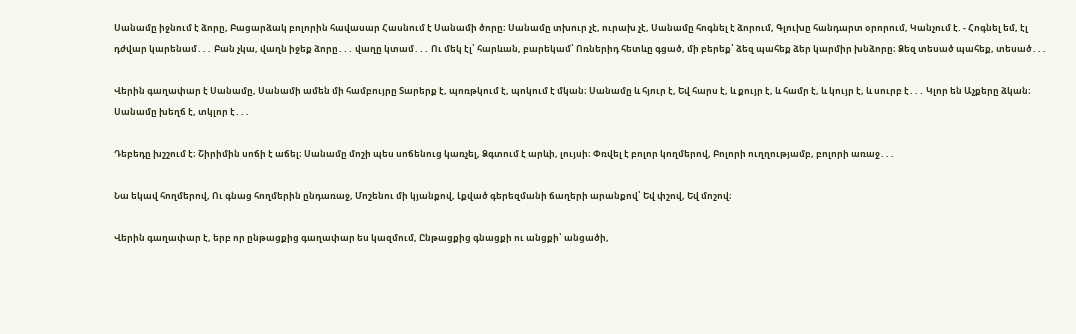Սանամը իջնում է ձորը, Բացարձակ բոլորին հավասար Հասնում է Սանամի ծորը։ Սանամը տխուր չէ, ուրախ չէ, Սանամը հոգնել է ձորում, Գլուխը հանդարտ օրորում, Կանչում է. - Հոգնել եմ, էլ դժվար կարենամ․․․ Բան չկա, վաղն իջեք ձորը․․․ վաղը կտամ․․․ Ու մեկ էլ՝ հարևան, բարեկամ՝ Ոռներիդ հետևը գցած, մի բերեք՝ ձեզ պահեք ձեր կարմիր խնձորը։ Ձեզ տեսած պահեք, տեսած․․․

Վերին գաղափար է Սանամը, Սանամի ամեն մի համբույրը Տարերք է, պոռթկում է, պոկում է մկան։ Սանամը և հյուր է, Եվ հարս է, և քույր է, և համր է, և կույր է, և սուրբ է․․․ Կլոր են Աչքերը ձկան։ Սանամը խեղճ է, տկլոր է․․․

Դեբեդը խշշում է։ Շիրիմին սոճի է աճել։ Սանամը մոշի պես սոճենուց կառչել, Ձգտում է արևի, լույսի։ Փռվել է բոլոր կողմերով, Բոլորի ուղղությամբ, բոլորի առաջ․․․

Նա եկավ հողմերով, Ու գնաց հողմերին ընդառաջ, Մոշենու մի կյանքով, Լքված գերեզմանի ճաղերի արանքով՝ Եվ փշով, Եվ մոշով։

Վերին գաղափար է, երբ որ ընթացքից գաղափար ես կազմում, Ընթացքից գնացքի ու անցքի՝ անցածի,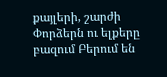քայլերի, շարժի Փորձերն ու ելքերը բազում Բերում են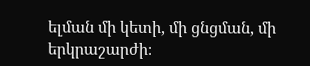ելման մի կետի, մի ցնցման, մի երկրաշարժի։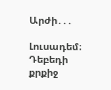Արժի․․․

Լուսադեմ։ Դեբեդի քրքիջ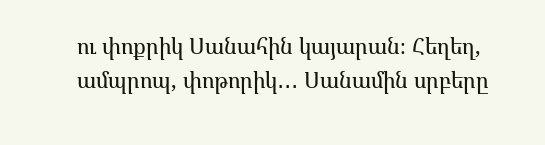ու փոքրիկ Սանահին կայարան։ Հեղեղ, ամպրոպ, փոթորիկ․․․ Սանամին սրբերը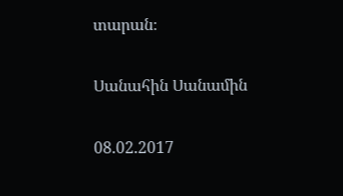տարան։

Սանահին Սանամին

08.02.2017